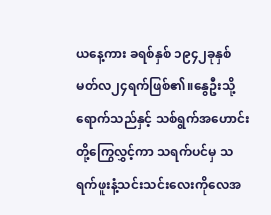ယနေ့ကား ခရစ်နှစ် ၁၉၄၂ခုနှစ် မတ်လ၂၄ရက်ဖြစ်၏။နွေဦးသို့ရောက်သည်နှင့် သစ်ရွက်အဟောင်းတို့ကြွေလွှင့်ကာ သရက်ပင်မှ သရက်ဖူးနံ့သင်းသင်းလေးကိုလေအ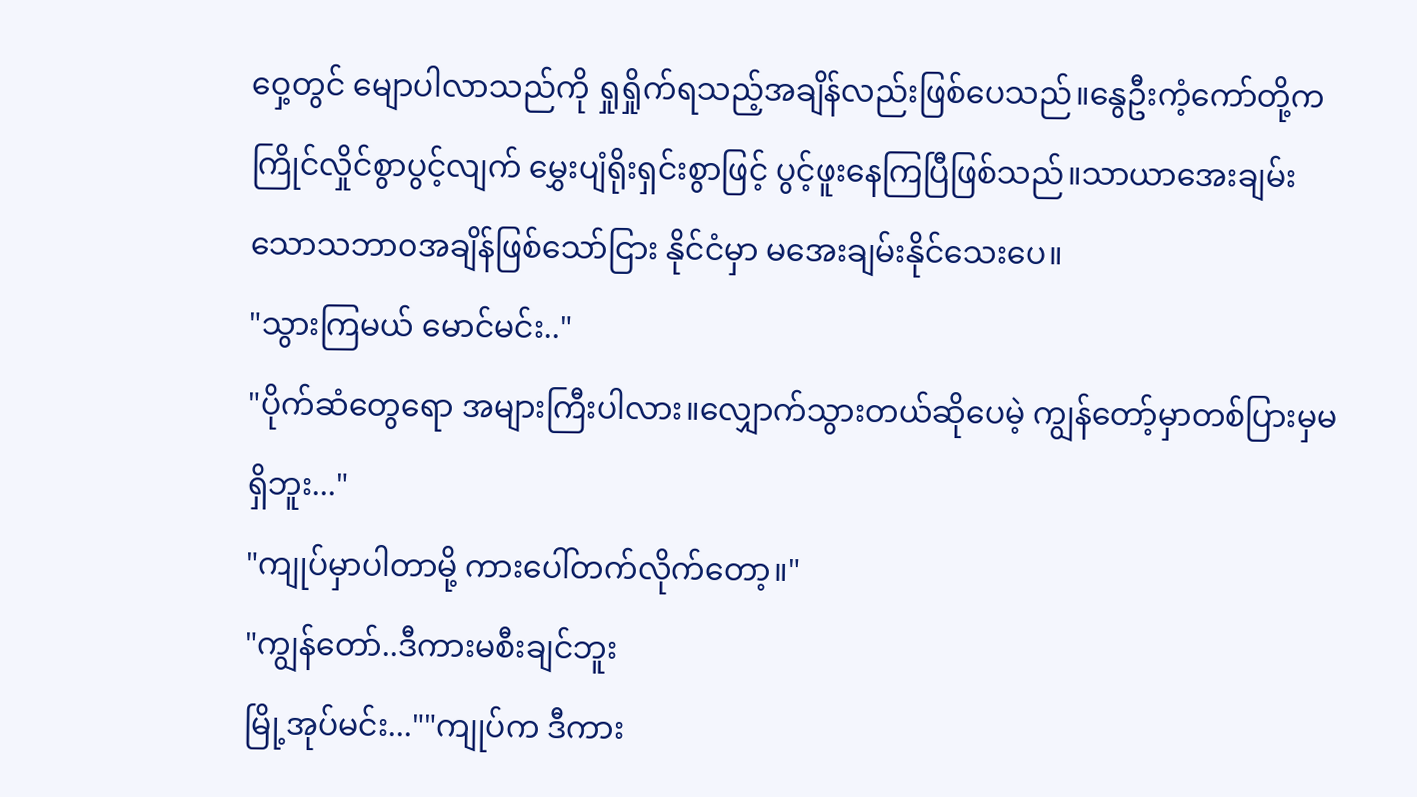ဝှေ့တွင် မျောပါလာသည်ကို ရှုရှိုက်ရသည့်အချိန်လည်းဖြစ်ပေသည်။နွေဦးကံ့ကော်တို့က ကြိုင်လှိုင်စွာပွင့်လျက် မွှေးပျံရိုးရှင်းစွာဖြင့် ပွင့်ဖူးနေကြပြီဖြစ်သည်။သာယာအေးချမ်းသောသဘာ၀အချိန်ဖြစ်သော်ငြား နိုင်ငံမှာ မအေးချမ်းနိုင်သေးပေ။
"သွားကြမယ် မောင်မင်း.."
"ပိုက်ဆံတွေရော အများကြီးပါလား။လျှောက်သွားတယ်ဆိုပေမဲ့ ကျွန်တော့်မှာတစ်ပြားမှမရှိဘူး..."
"ကျုပ်မှာပါတာမို့ ကားပေါ်တက်လိုက်တော့။"
"ကျွန်တော်..ဒီကားမစီးချင်ဘူး
မြို့အုပ်မင်း...""ကျုပ်က ဒီကား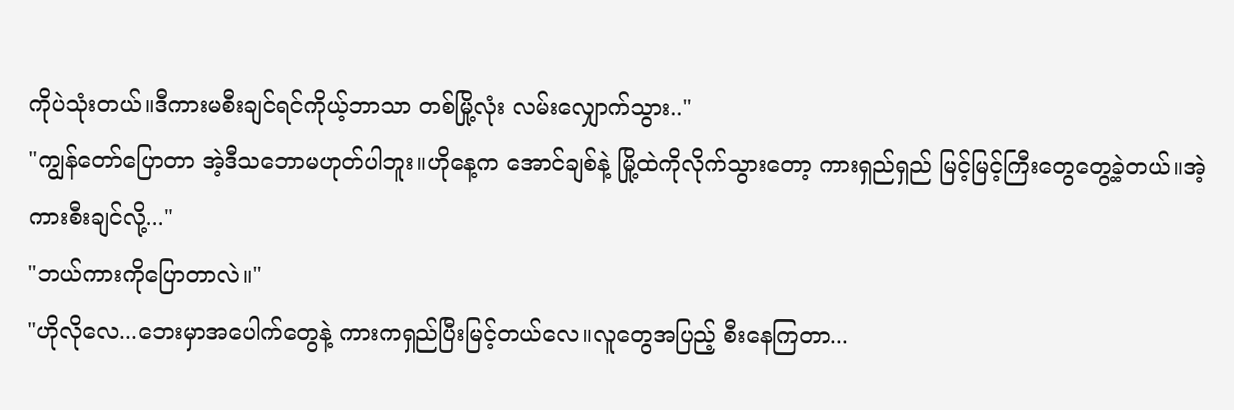ကိုပဲသုံးတယ်။ဒီကားမစီးချင်ရင်ကိုယ့်ဘာသာ တစ်မြို့လုံး လမ်းလျှောက်သွား.."
"ကျွန်တော်ပြောတာ အဲ့ဒီသဘောမဟုတ်ပါဘူး။ဟိုနေ့က အောင်ချစ်နဲ့ မြို့ထဲကိုလိုက်သွားတော့ ကားရှည်ရှည် မြင့်မြင့်ကြီးတွေတွေ့ခဲ့တယ်။အဲ့ကားစီးချင်လို့..."
"ဘယ်ကားကိုပြောတာလဲ။"
"ဟိုလိုလေ...ဘေးမှာအပေါက်တွေနဲ့ ကားကရှည်ပြီးမြင့်တယ်လေ။လူတွေအပြည့် စီးနေကြတာ...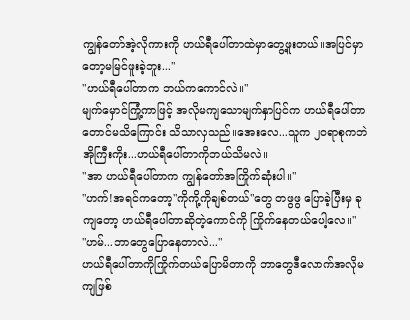ကျွန်တော်အဲ့လိုကားကို ဟယ်ရီပေါ်တာထဲမှာတွေ့ဖူးတယ်။အပြင်မှာတော့မမြင်ဖူးခဲ့ဘူး..."
"ဟယ်ရီပေါ်တာက ဘယ်ကကောင်လဲ။"
မျက်မှောင်ကြုံ့ကာဖြင့် အလိုမကျသောမျက်နှာပြင်က ဟယ်ရီပေါ်တာတောင်မသိကြောင်း သိသာလှသည်။အေးလေ...သူက ၂၀ရာစုကဘဲအိုကြီးကိုး...ဟယ်ရီပေါ်တာကိုဘယ်သိမလဲ။
"အာ ဟယ်ရီပေါ်တာက ကျွန်တော်အကြိုက်ဆုံးပါ။"
"ဟက်!အရင်ကတော့"ကိုကို့ကိုချစ်တယ်"တွေ တဖွဖွ ပြောခဲ့ပြီးမှ ခုကျတော့ ဟယ်ရီပေါ်တာဆိုတဲ့ကောင်ကို ကြိုက်နေတယ်ပေါ့လေ။"
"ဟမ်...ဘာတွေပြောနေတာလဲ..."
ဟယ်ရီပေါ်တာကိုကြိုက်တယ်ပြောမိတာကို ဘာတွေဒီလောက်အလိုမကျဖြစ်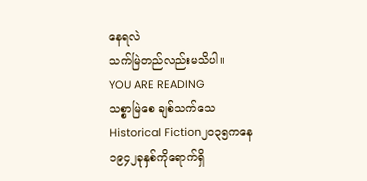နေရလဲ
သက်မြဲတည်လည်းမသိပါ။
YOU ARE READING
သစ္စာမြဲစေ ချစ်သက်သေ
Historical Fiction၂၀၃၅ကနေ ၁၉၄၂ခုနှစ်ကိုရောက်ရှိ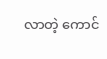လာတဲ့ ကောင်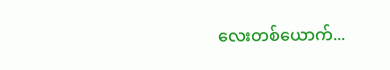လေးတစ်ယောက်...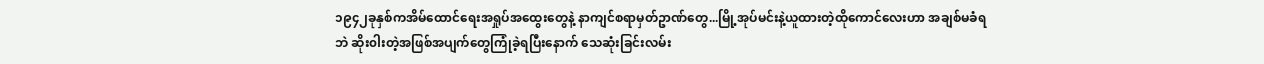၁၉၄၂ခုနှစ်ကအိမ်ထောင်ရေးအရှုပ်အထွေးတွေနဲ့ နာကျင်စရာမှတ်ဥာဏ်တွေ...မြို့အုပ်မင်းနဲ့ယူထားတဲ့ထိုကောင်လေးဟာ အချစ်မခံရဘဲ ဆိုး၀ါးတဲ့အဖြစ်အပျက်တွေကြုံခဲ့ရပြီးနောက် သေဆုံးခြင်းလမ်း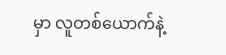မှာ လူတစ်ယောက်နဲ့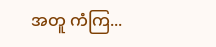အတူ ကံကြ...